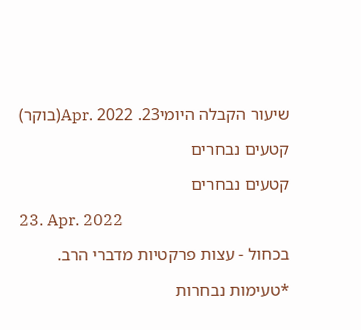שיעור הקבלה היומי23. Apr. 2022(בוקר)

קטעים נבחרים

קטעים נבחרים

23. Apr. 2022

בכחול - עצות פרקטיות מדברי הרב.

*טעימות נבחרות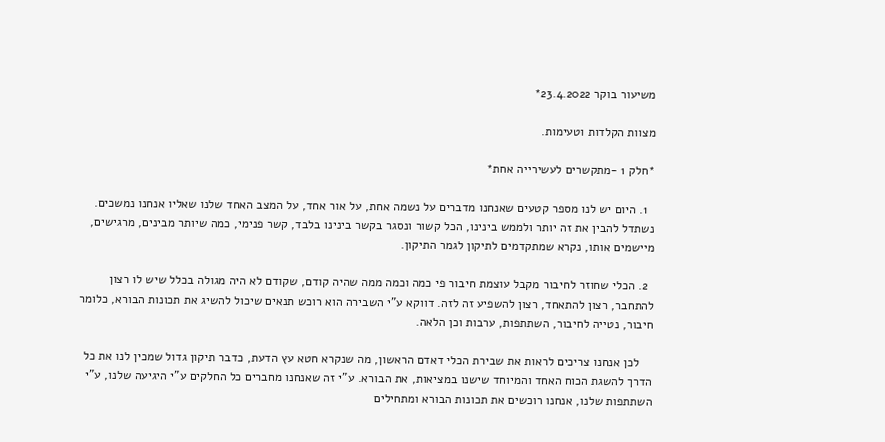משיעור בוקר 23.4.2022*

מצוות הקלדות וטעימות.

*חלק 1 -מתקשרים לעשירייה אחת*

  1. היום יש לנו מספר קטעים שאנחנו מדברים על נשמה אחת, על אור אחד, על המצב האחד שלנו שאליו אנחנו נמשכים. נשתדל להבין את זה יותר ולממש בינינו, הכל קשור ונסגר בקשר בינינו בלבד, קשר פנימי, כמה שיותר מבינים, מרגישים, מיישמים אותו, נקרא שמתקדמים לתיקון לגמר התיקון.

  2. הכלי שחוזר לחיבור מקבל עוצמת חיבור פי כמה וכמה ממה שהיה קודם, שקודם לא היה מגולה בכלל שיש לו רצון להתחבר, רצון להתאחד, רצון להשפיע זה לזה. דווקא ע"י השבירה הוא רוכש תנאים שיכול להשיג את תכונות הבורא, כלומר חיבור, נטייה לחיבור, השתתפות, ערבות וכן הלאה.

    לכן אנחנו צריכים לראות את שבירת הכלי דאדם הראשון, מה שנקרא חטא עץ הדעת, כדבר תיקון גדול שמכין לנו את כל הדרך להשגת הכוח האחד והמיוחד שישנו במציאות, את הבורא. ע"י זה שאנחנו מחברים כל החלקים ע"י היגיעה שלנו, ע"י השתתפות שלנו, אנחנו רוכשים את תכונות הבורא ומתחילים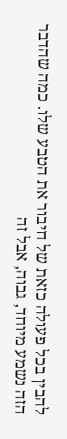להבין בכל פעולה כזאת של חיבור את הטבע שלו. כמה שהדבר הזה נשמע מיוחד, גבוה, אבל זה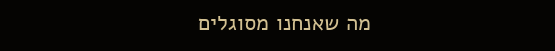מה שאנחנו מסוגלים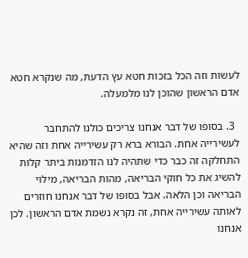לעשות וזה הכל בזכות חטא עץ הדעת, מה שנקרא חטא אדם הראשון שהוכן לנו מלמעלה.

  3. בסופו של דבר אנחנו צריכים כולנו להתחבר לעשירייה אחת. הבורא ברא רק עשירייה אחת וזה שהיא התחלקה זה כבר כדי שתהיה לנו הזדמנות ביתר קלות להשיג את כל חוקי הבריאה, מהות הבריאה, מילוי הבריאה וכן הלאה. אבל בסופו של דבר אנחנו חוזרים לאותה עשירייה אחת, זה נקרא נשמת אדם הראשון. לכן אנחנו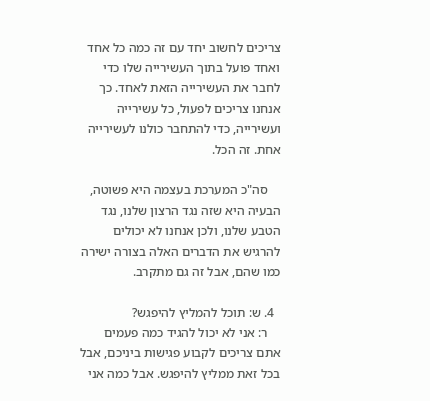צריכים לחשוב יחד עם זה כמה כל אחד ואחד פועל בתוך העשירייה שלו כדי לחבר את העשירייה הזאת לאחד. כך אנחנו צריכים לפעול, כל עשירייה ועשירייה, כדי להתחבר כולנו לעשירייה אחת. זה הכל.

    סה"כ המערכת בעצמה היא פשוטה, הבעיה היא שזה נגד הרצון שלנו, נגד הטבע שלנו, ולכן אנחנו לא יכולים להרגיש את הדברים האלה בצורה ישירה כמו שהם, אבל זה גם מתקרב.

  4. ש: תוכל להמליץ להיפגש?
    ר: אני לא יכול להגיד כמה פעמים אתם צריכים לקבוע פגישות ביניכם, אבל בכל זאת ממליץ להיפגש. אבל כמה אני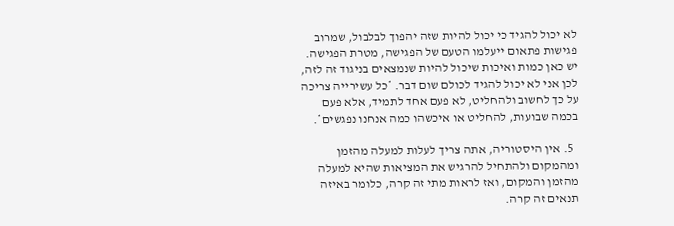לא יכול להגיד כי יכול להיות שזה יהפוך לבלבול, שמרוב פגישות פתאום ייעלמו הטעם של הפגישה, מטרת הפגישה. יש כאן כמות ואיכות שיכול להיות שנמצאים בניגוד זה לזה, לכן אני לא יכול להגיד לכולם שום דבר. *כל עשירייה צריכה על כך לחשוב ולהחליט, לא פעם אחד לתמיד, אלא פעם בכמה שבועות, להחליט או איכשהו כמה אנחנו נפגשים*.

  5. אין היסטוריה, אתה צריך לעלות למעלה מהזמן ומהמקום ולהתחיל להרגיש את המציאות שהיא למעלה מהזמן והמקום, ואז לראות מתי זה קרה, כלומר באיזה תנאים זה קרה.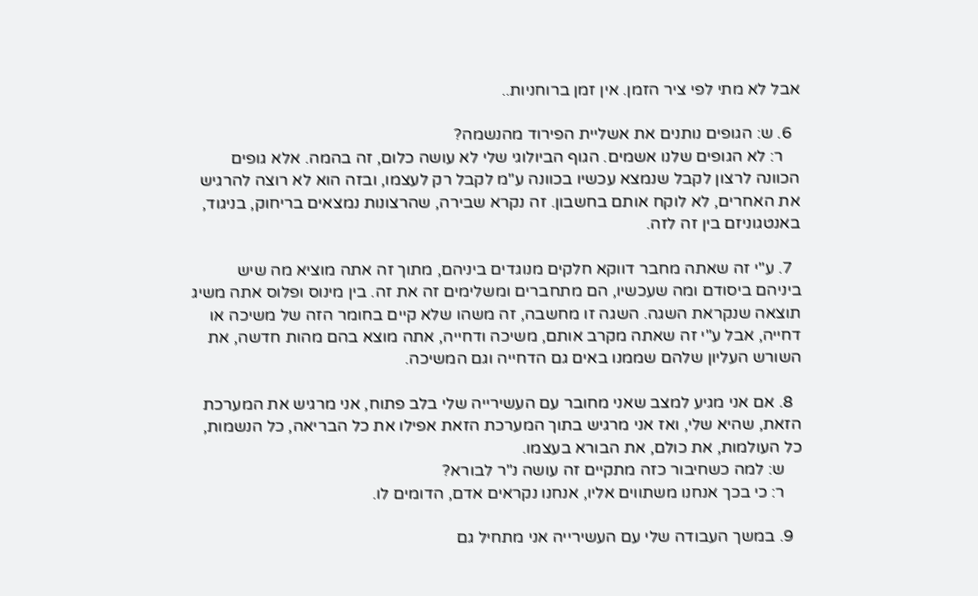אבל לא מתי לפי ציר הזמן. אין זמן ברוחניות..

  6. ש: הגופים נותנים את אשליית הפירוד מהנשמה?
    ר: לא הגופים שלנו אשמים. הגוף הביולוגי שלי לא עושה כלום, זה בהמה. אלא גופים הכוונה לרצון לקבל שנמצא עכשיו בכוונה ע"מ לקבל רק לעצמו, ובזה הוא לא רוצה להרגיש את האחרים, לא לוקח אותם בחשבון. זה נקרא שבירה, שהרצונות נמצאים בריחוק, בניגוד, באנטגוניזם בין זה לזה.

  7. ע"י זה שאתה מחבר דווקא חלקים מנוגדים ביניהם, מתוך זה אתה מוציא מה שיש ביניהם ביסודם ומה שעכשיו, הם מתחברים ומשלימים זה את זה. בין מינוס ופלוס אתה משיג תוצאה שנקראת השגה. השגה זו מחשבה, זה משהו שלא קיים בחומר הזה של משיכה או דחייה, אבל ע"י זה שאתה מקרב אותם, משיכה ודחייה, אתה מוצא בהם מהות חדשה, את השורש העליון שלהם שממנו באים גם הדחייה וגם המשיכה.

  8. אם אני מגיע למצב שאני מחובר עם העשירייה שלי בלב פתוח, אני מרגיש את המערכת הזאת, שהיא שלי, ואז אני מרגיש בתוך המערכת הזאת אפילו את כל הבריאה, כל הנשמות, כל העולמות, את כולם, את הבורא בעצמו.
    ש: למה כשחיבור כזה מתקיים זה עושה נ"ר לבורא?
    ר: כי בכך אנחנו משתווים אליו, אנחנו נקראים אדם, הדומים לו.

  9. במשך העבודה שלי עם העשירייה אני מתחיל גם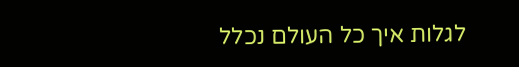לגלות איך כל העולם נכלל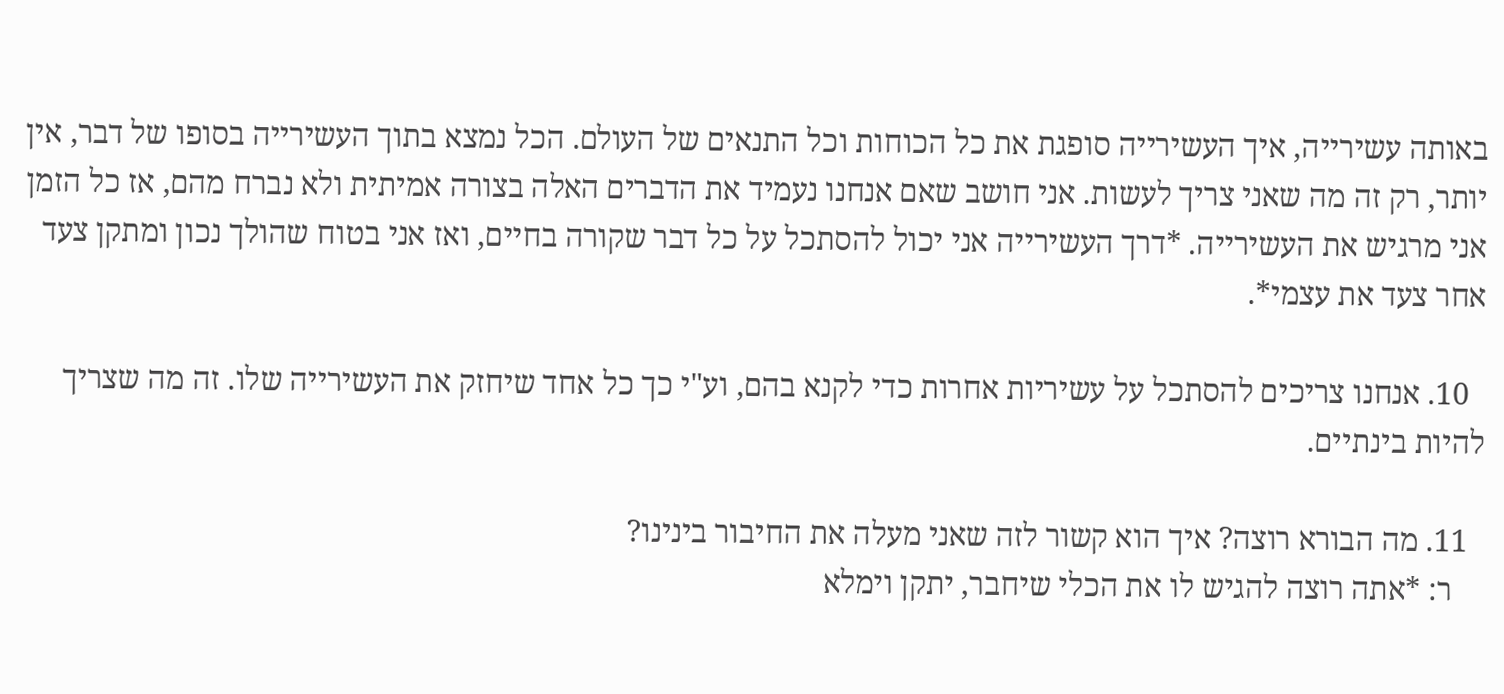באותה עשירייה, איך העשירייה סופגת את כל הכוחות וכל התנאים של העולם. הכל נמצא בתוך העשירייה בסופו של דבר, אין יותר, רק זה מה שאני צריך לעשות. אני חושב שאם אנחנו נעמיד את הדברים האלה בצורה אמיתית ולא נברח מהם, אז כל הזמן אני מרגיש את העשירייה. *דרך העשירייה אני יכול להסתכל על כל דבר שקורה בחיים, ואז אני בטוח שהולך נכון ומתקן צעד אחר צעד את עצמי*.

  10. אנחנו צריכים להסתכל על עשיריות אחרות כדי לקנא בהם, וע"י כך כל אחד שיחזק את העשירייה שלו. זה מה שצריך להיות בינתיים.

  11. מה הבורא רוצה? איך הוא קשור לזה שאני מעלה את החיבור בינינו?
    ר: *אתה רוצה להגיש לו את הכלי שיחבר, יתקן וימלא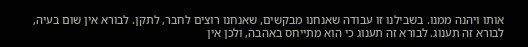אותו ויהנה ממנו. בשבילנו זו עבודה שאנחנו מבקשים, שאנחנו רוצים לחבר, לתקן. לבורא אין שום בעיה, לבורא זה תענוג. לבורא זה תענוג כי הוא מתייחס באהבה, ולכן אין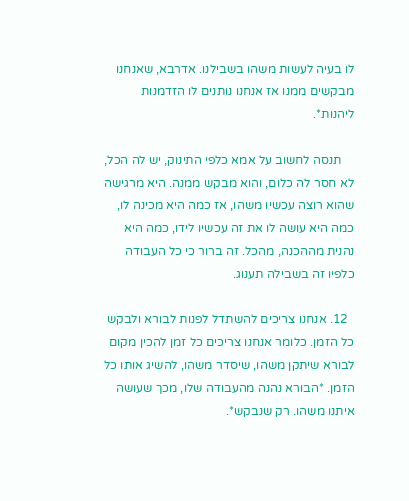לו בעיה לעשות משהו בשבילנו. אדרבא, שאנחנו מבקשים ממנו אז אנחנו נותנים לו הזדמנות ליהנות*.

    תנסה לחשוב על אמא כלפי התינוק, יש לה הכל, לא חסר לה כלום, והוא מבקש ממנה. היא מרגישה שהוא רוצה עכשיו משהו, אז כמה היא מכינה לו, כמה היא עושה לו את זה עכשיו לידו, כמה היא נהנית מההכנה, מהכל. זה ברור כי כל העבודה כלפיו זה בשבילה תענוג.

  12. אנחנו צריכים להשתדל לפנות לבורא ולבקש כל הזמן. כלומר אנחנו צריכים כל זמן להכין מקום לבורא שיתקן משהו, שיסדר משהו, להשיג אותו כל הזמן. *הבורא נהנה מהעבודה שלו, מכך שעושה איתנו משהו. רק שנבקש*.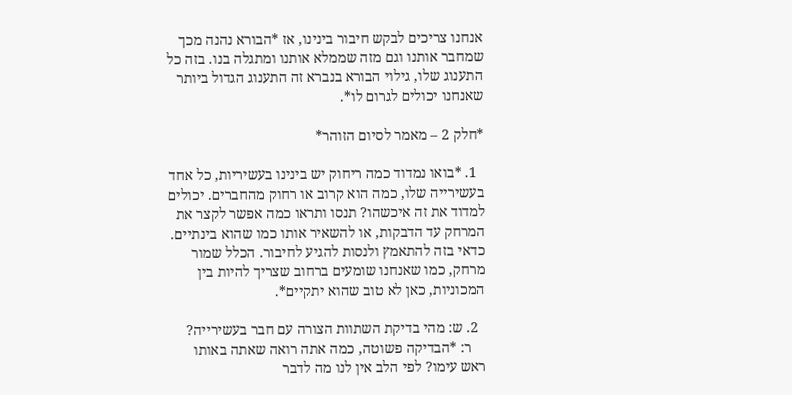אנחנו צריכים לבקש חיבור בינינו, אז *הבורא נהנה מכך שמחבר אותנו וגם מזה שממלא אותנו ומתגלה בנו. בזה כל התענוג שלו, גילוי הבורא בנברא זה התענוג הגדול ביותר שאנחנו יכולים לגרום לו*.

*חלק 2 – מאמר לסיום הזוהר*

  1. *בואו נמדוד כמה ריחוק יש בינינו בעשיריות, כל אחד בעשירייה שלו, כמה הוא קרוב או רחוק מהחברים. יכולים למדוד את זה איכשהו? תנסו ותראו כמה אפשר לקצר את המרחק עד הדבקות, או להשאיר אותו כמו שהוא בינתיים. כדאי בזה להתאמץ ולנסות להגיע לחיבור. הכלל שמור מרחק, כמו שאנחנו שומעים ברחוב שצריך להיות בין המכוניות, כאן לא טוב שהוא יתקיים*.

  2. ש: מהי בדיקת השתוות הצורה עם חבר בעשירייה?
    ר: *הבדיקה פשוטה, כמה אתה רואה שאתה באותו ראש עימו? לפי הלב אין לנו מה לדבר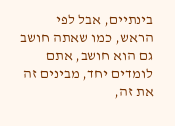בינתיים, אבל לפי הראש, כמו שאתה חושב גם הוא חושב, אתם לומדים יחד, מבינים זה את זה,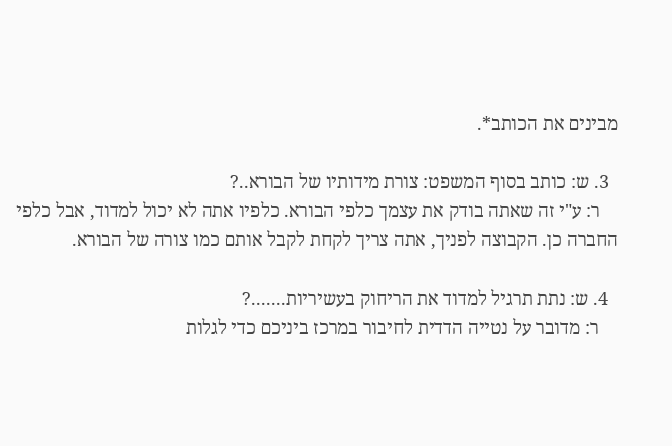מבינים את הכותב*.

  3. ש: כותב בסוף המשפט: צורת מידותיו של הבורא..?
    ר: ע"י זה שאתה בודק את עצמך כלפי הבורא. כלפיו אתה לא יכול למדוד, אבל כלפי החברה כן. הקבוצה לפניך, אתה צריך לקחת לקבל אותם כמו צורה של הבורא.

  4. ש: נתת תרגיל למדוד את הריחוק בעשיריות.......?
    ר: מדובר על נטייה הדדית לחיבור במרכז ביניכם כדי לגלות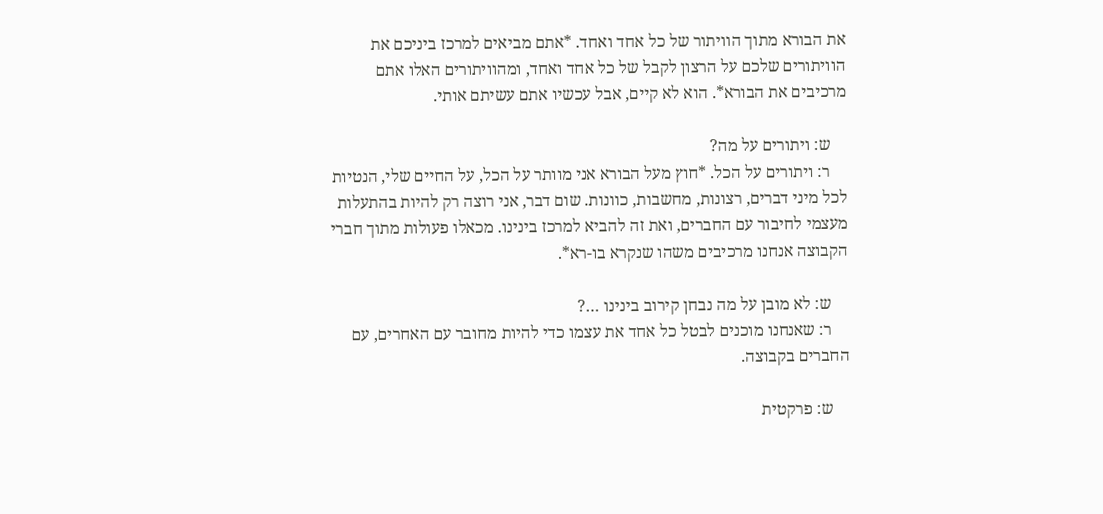את הבורא מתוך הוויתור של כל אחד ואחד. *אתם מביאים למרכז ביניכם את הוויתורים שלכם על הרצון לקבל של כל אחד ואחד, ומהוויתורים האלו אתם מרכיבים את הבורא*. הוא לא קיים, אבל עכשיו אתם עשיתם אותי.

    ש: ויתורים על מה?
    ר: ויתורים על הכל. *חוץ מעל הבורא אני מוותר על הכל, על החיים שלי, הנטיות לכל מיני דברים, רצונות, מחשבות, כוונות. שום דבר, אני רוצה רק להיות בהתעלות מעצמי לחיבור עם החברים, ואת זה להביא למרכז בינינו. מכאלו פעולות מתוך חברי הקבוצה אנחנו מרכיבים משהו שנקרא בו-רא*.

    ש: לא מובן על מה נבחן קירוב בינינו …?
    ר: שאנחנו מוכנים לבטל כל אחד את עצמו כדי להיות מחובר עם האחרים, עם החברים בקבוצה.

    ש: פרקטית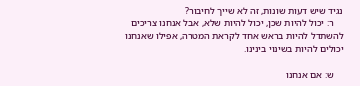נגיד שיש דעות שונות, זה לא שייך לחיבור?
    ר: יכול להיות שכן, יכול להיות שלא, אבל אנחנו צריכים להשתדל להיות בראש אחד לקראת המטרה, אפילו שאנחנו יכולים להיות בשינוי בינינו.

    ש: אם אנחנו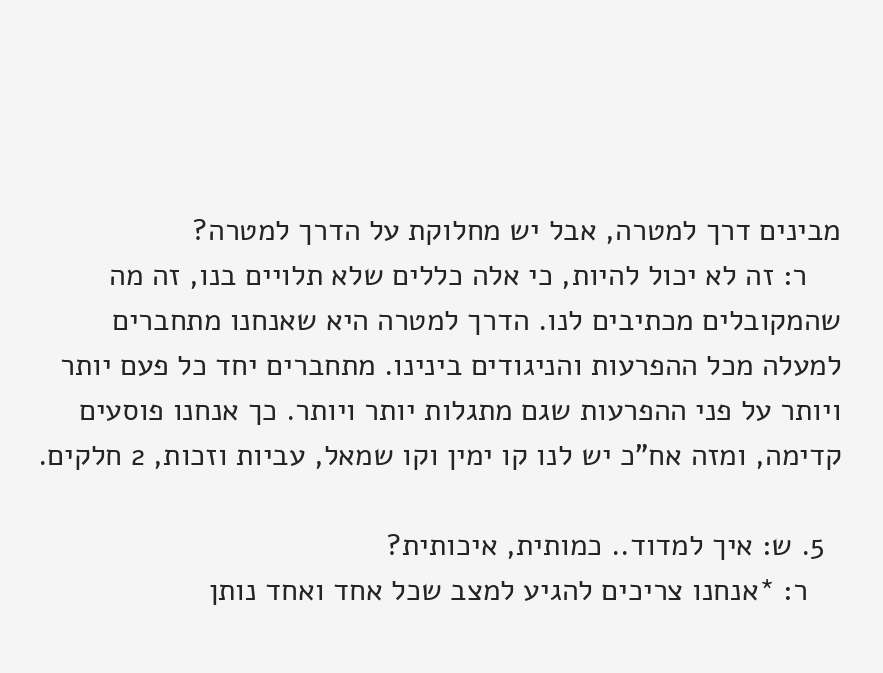מבינים דרך למטרה, אבל יש מחלוקת על הדרך למטרה?
    ר: זה לא יכול להיות, כי אלה כללים שלא תלויים בנו, זה מה שהמקובלים מכתיבים לנו. הדרך למטרה היא שאנחנו מתחברים למעלה מכל ההפרעות והניגודים בינינו. מתחברים יחד כל פעם יותר ויותר על פני ההפרעות שגם מתגלות יותר ויותר. כך אנחנו פוסעים קדימה, ומזה אח"כ יש לנו קו ימין וקו שמאל, עביות וזכות, 2 חלקים.

  5. ש: איך למדוד.. כמותית, איכותית?
    ר: *אנחנו צריכים להגיע למצב שכל אחד ואחד נותן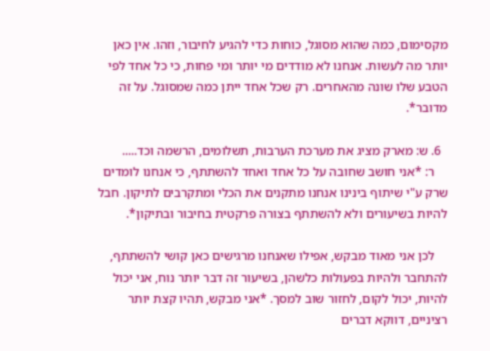מקסימום, כמה שהוא מסוגל, כוחות כדי להגיע לחיבור, וזהו. אין כאן יותר מה לעשות. אנחנו לא מודדים מי יותר ומי פחות, כי כל אחד לפי הטבע שלו שונה מהאחרים. רק שכל אחד ייתן כמה שמסוגל. על זה מדובר*.

  6. ש: מארק מציג את מערכת הערבות, תשלומים, הרשמה וכד.....
    ר: *אני חושב שחובה על כל אחד ואחד להשתתף, כי אנחנו לומדים שרק ע"י שיתוף בינינו אנחנו מתקנים את הכלי ומתקרבים לתיקון. חבל להיות בשיעורים ולא להשתתף בצורה פרקטית בחיבור ובתיקון*.

    לכן אני מאוד מבקש, אפילו שאנחנו מרגישים כאן קושי להשתתף, להתחבר ולהיות בפעולות כלשהן, בשיעור זה דבר יותר נוח, אני יכול להיות, יכול לקום, לחזור שוב למסך. *אני מבקש, תהיו קצת יותר רציניים, דווקא דברים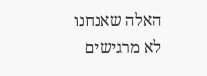האלה שאנחנו לא מרגישים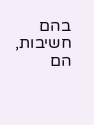בהם חשיבות, הם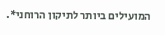המועילים ביותר לתיקון הרוחני*.